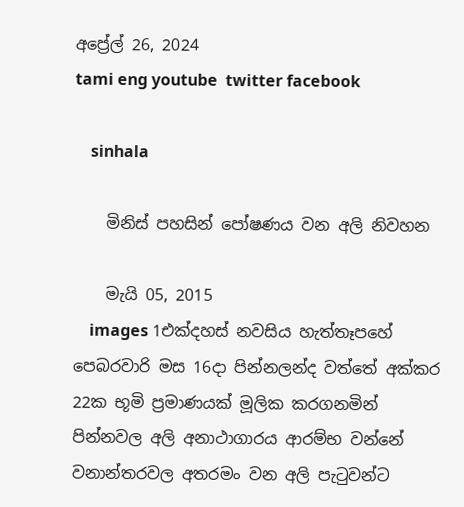අප්‍රේල් 26, 2024
tami eng youtube  twitter facebook

    sinhala

    මිනිස් පහසින් පෝෂණය වන අලි නිවහන

    මැයි 05, 2015
    images 1එක්‌දහස්‌ නවසිය හැත්තෑපහේ පෙබරවාරි මස 16දා පින්නලන්ද වත්තේ අක්කර 22ක භූමි ප්‍රමාණයක් මූලික කරගනමින් පින්නවල අලි අනාථාගාරය ආරම්භ වන්නේ වනාන්තරවල අතරමං වන අලි පැටුවන්ට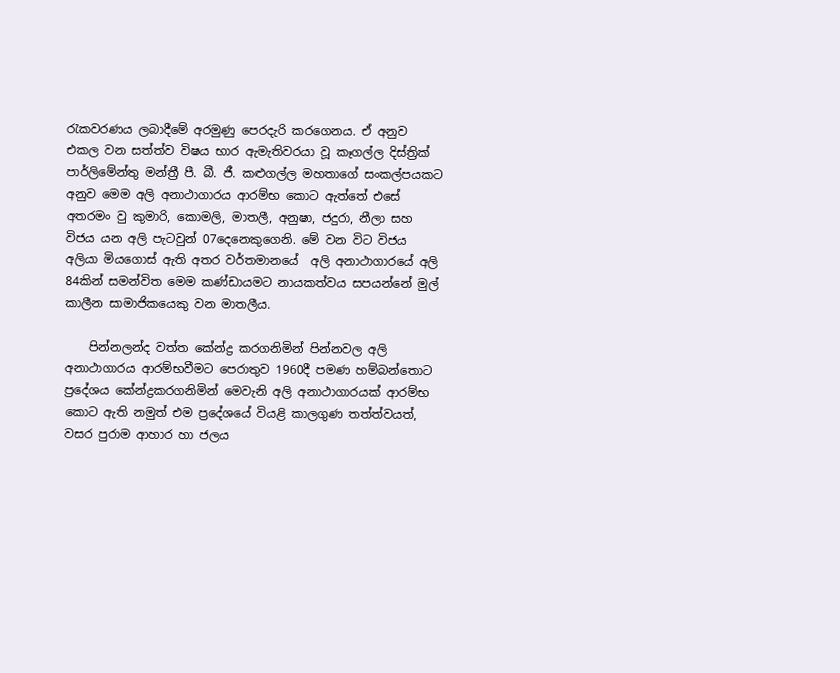රැකවරණය ලබාදීමේ අරමුණු පෙරදැරි කරගෙනය. ඒ අනුව එකල වන සත්ත්ව විෂය භාර ඇමැතිවරයා වූ කෑගල්ල දිස්‌ත්‍රික්‌ පාර්ලිමේන්තු මන්ත්‍රී පී. බී. ජී. කළුගල්ල මහතාගේ සංකල්පයකට අනුව මෙම අලි අනාථාගාරය ආරම්භ කොට ඇත්තේ එසේ අතරමං වු කුමාරි, කොමලි, මාතලී, අනුෂා, ජදුරා, නීලා සහ විජය යන අලි පැටවුන් 07දෙනෙකුගෙනි. මේ වන විට විජය අලියා මියගොස් ඇති අතර වර්තමානයේ  අලි අනාථාගාරයේ අලි 84කින් සමන්විත මෙම කණ්ඩායමට නායකත්වය සපයන්නේ මුල් කාලීන සාමාජිකයෙකු වන මාතලීය.

    පින්නලන්ද වත්ත කේන්ද්‍ර කරගනිමින් පින්නවල අලි අනාථාගාරය ආරම්භවීමට පෙරාතුව 1960දී පමණ හම්බන්තොට ප්‍රදේශය කේන්ද්‍රකරගනිමින් මෙවැනි අලි අනාථාගාරයක් ආරම්භ කොට ඇති නමුත් එම ප්‍රදේශයේ වියළි කාලගුණ තත්ත්වයත්, වසර පුරාම ආහාර හා ජලය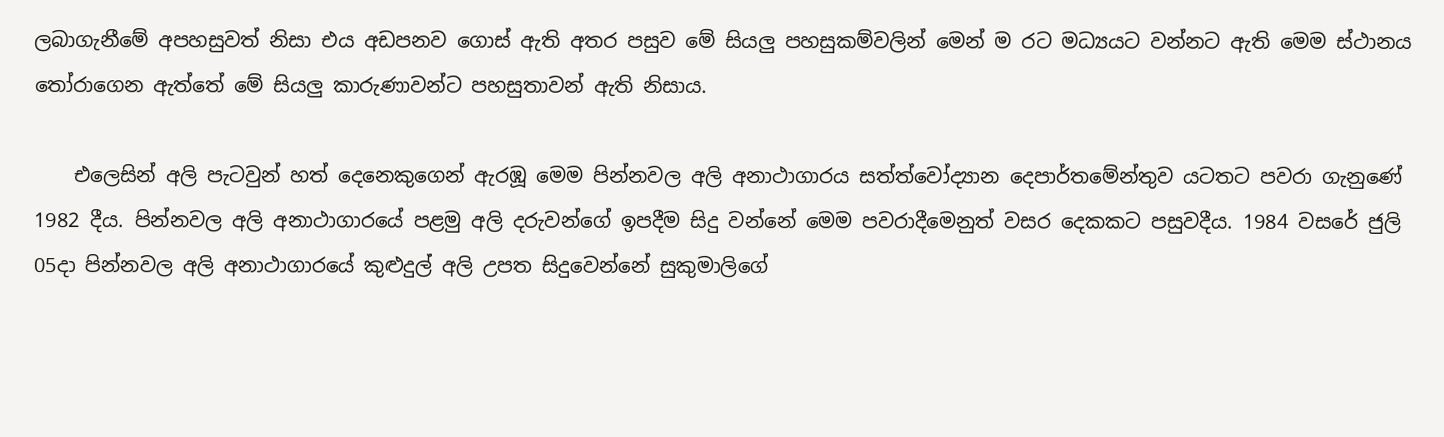ලබාගැනීමේ අපහසුවත් නිසා එය අඩපනව ගොස් ඇති අතර පසුව මේ සියලු පහසුකම්වලින් මෙන් ම රට මධ්‍යයට වන්නට ඇති මෙම ස්ථානය තෝරාගෙන ඇත්තේ මේ සියලු කාරුණාවන්ට පහසුතාවන් ඇති නිසාය.

    එලෙසින් අලි පැටවුන් හත් දෙනෙකුගෙන් ඇරඹූ මෙම පින්නවල අලි අනාථාගාරය සත්ත්වෝද්‍යාන දෙපාර්තමේන්තුව යටතට පවරා ගැනුණේ 1982 දීය. පින්නවල අලි අනාථාගාරයේ පළමු අලි දරුවන්ගේ ඉපදීම සිදු වන්නේ මෙම පවරාදීමෙනුත් වසර දෙකකට පසුවදීය. 1984 වසරේ ජුලි 05දා පින්නවල අලි අනාථාගාරයේ කුළුදුල් අලි උපත සිදුවෙන්නේ සුකුමාලිගේ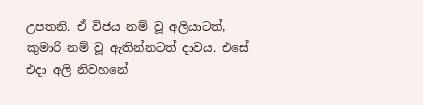උපතනි. ඒ විජය නම් වූ අලියාටත්, කුමාරි නම් වූ ඇතින්නටත් දාවය. එසේ එදා අලි නිවහනේ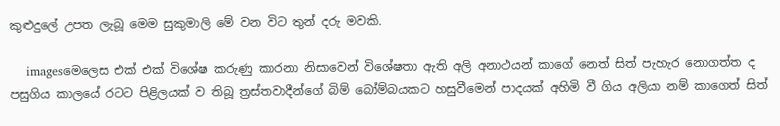කුළුදුලේ උපත ලැබූ මෙම සුකුමාලි මේ වන විට තුන් දරු මවකි.

    imagesමෙලෙස එක් එක් විශේෂ කරුණු කාරනා නිසාවෙන් විශේෂතා ඇති අලි අනාථයන් කාගේ නෙත් සිත් පැහැර නොගත්ත ද පසුගිය කාලයේ රටට පිළිලයක් ‌ව තිබූ ත්‍රස්‌තවාදීන්ගේ බිම් බෝම්බයකට හසුවීමෙන් පාදයක්‌ අහිමි වී ගිය අලියා නම් කාගෙත් සිත්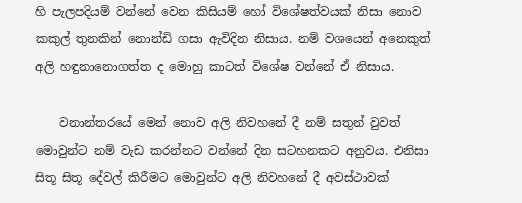හි පැලපදියම් වන්නේ වෙන කිසියම් හෝ විශේෂත්වයක් නිසා නොව කකුල් තුනකින් නොන්ඩි ගසා ඇවිදින නිසාය. නම් වශයෙන් අනෙකුත් අලි හඳුනානොගත්ත ද මොහු කාටත් විශේෂ වන්නේ ඒ නිසාය.

    වනාන්තරයේ මෙන් නොව අලි නිවහනේ දී නම් සතුන් වුවත් මොවුන්ට නම් වැඩ කරන්නට වන්නේ දින සටහනකට අනුවය. එනිසා සිතූ සිතූ දේවල් කිරීමට මොවුන්ට අලි නිවහනේ දී අවස්ථාවක්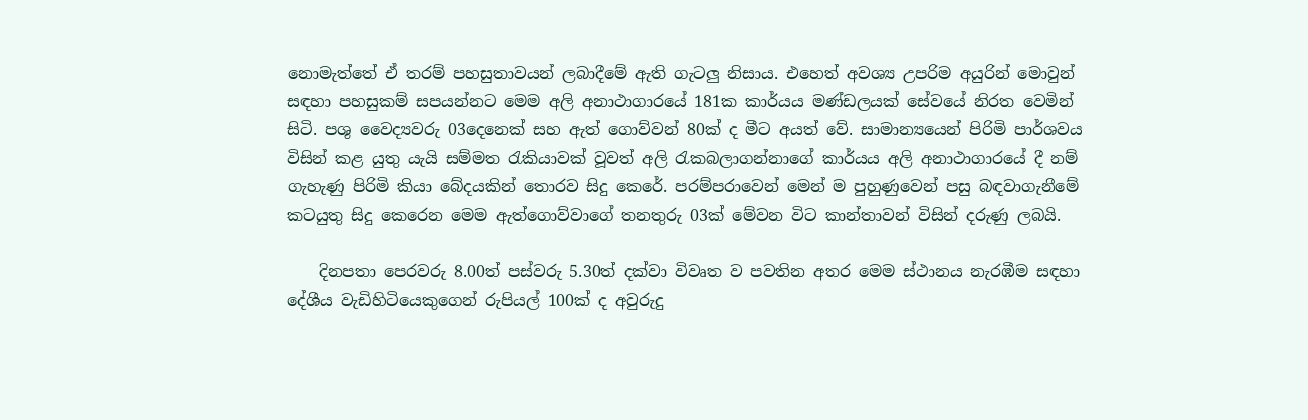නොමැත්තේ ඒ තරම් පහසුතාවයන් ලබාදීමේ ඇති ගැටලු නිසාය. එහෙත් අවශ්‍ය උපරිම අයුරින් මොවුන් සඳහා පහසුකම් සපයන්නට මෙම අලි අනාථාගාරයේ 181ක කාර්යය මණ්ඩලයක් සේවයේ නිරත වෙමින් සිටි. පශු වෛද්‍යවරු 03දෙනෙක් සහ ඇත් ගොව්වන් 80ක් ද මීට අයත් වේ. සාමාන්‍යයෙන් පිරිමි පාර්ශවය විසින් කළ යුතු යැයි සම්මත රැකියාවක් වූවත් අලි රැකබලාගන්නාගේ කාර්යය අලි අනාථාගාරයේ දී නම් ගැහැණු පිරිමි කියා බේදයකින් තොරව සිදු කෙරේ. පරම්පරාවෙන් මෙන් ම පුහුණුවෙන් පසු බඳවාගැනීමේ කටයුතු සිදු කෙරෙන මෙම ඇත්ගොව්වාගේ තනතුරු 03ක් මේවන විට කාන්තාවන් විසින් දරුණු ලබයි.

    දිනපතා පෙරවරු 8.00ත් පස්වරු 5.30ත් දක්වා විවෘත ව පවතින අතර මෙම ස්ථානය නැරඹීම සඳහා දේශීය වැඩිහිටියෙකුගෙන් රුපියල් 100ක් ද අවුරුදු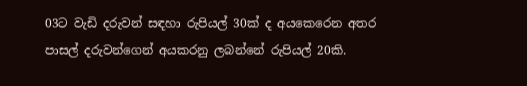03ට වැඩි දරුවන් සඳහා රුපියල් 30ක් ද අයකෙරෙන අතර පාසල් දරුවන්ගෙන් අයකරනු ලබන්නේ රුපියල් 20කි.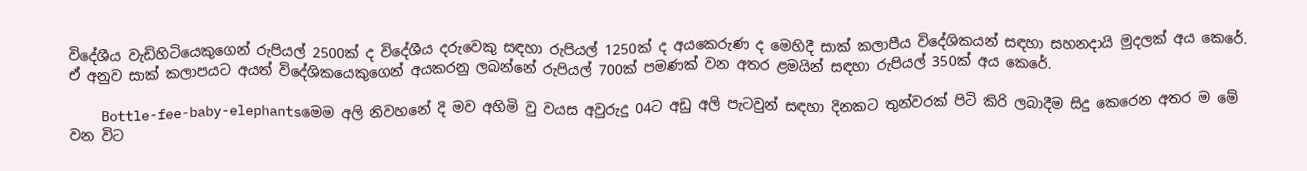විදේශීය වැඩිහිටියෙකුගෙන් රුපියල් 2500ක් ද විදේශීය දරුවෙකු සඳහා රුපියල් 1250ක් ද අයකෙරුණ ද මෙහිදී සාක් කලාපීය විදේශිකයන් සඳහා සහනදායි මුදලක් අය කෙරේ. ඒ අනුව සාක් කලාපයට අයත් විදේශිකයෙකුගෙන් අයකරනු ලබන්නේ රුපියල් 700ක් පමණක් වන අතර ළමයින් සඳහා රුපියල් 350ක් අය කෙරේ.

    Bottle-fee-baby-elephantsමෙම අලි නිවහනේ දි මව අහිමි වු වයස අවුරුදු 04ට අඩු අලි පැටවුන් සඳහා දිනකට තුන්වරක් පිටි කිරි ලබාදීම සිදු කෙරෙන අතර ම මේ වන විට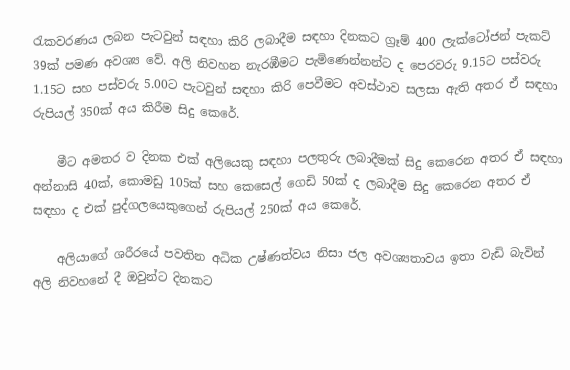රැකවරණය ලබන පැටවුන් සඳහා කිරි ලබාදීම සඳහා දිනකට ග්‍රෑම් 400 ලැක්ටෝජන් පැකට් 39ක් පමණ අවශ්‍ය වේ. අලි නිවහන නැරඹීමට පැමිණෙන්නන්ට ද පෙරවරු 9.15ට පස්වරු 1.15ට සහ පස්වරු 5.00ට පැටවුන් සඳහා කිරි පෙවීමට අවස්ථාව සලසා ඇති අතර ඒ සඳහා රුපියල් 350ක් අය කිරීම සිදු කෙරේ.

    මීට අමතර ව දිනක එක් අලියෙකු සඳහා පලතුරු ලබාදීමක් සිදු කෙරෙන අතර ඒ සඳහා අන්නාසි 40ක්, කොමඩු 105ක් සහ කෙසෙල් ගෙඩි 50ක් ද ලබාදීම සිදු කෙරෙන අතර ඒ සඳහා ද එක් පුද්ගලයෙකුගෙන් රුපියල් 250ක් අය කෙරේ.

    අලියාගේ ශරීරයේ පවතින අධික උෂ්ණත්වය නිසා ජල අවශ්‍යතාවය ඉතා වැඩි බැවින් අලි නිවහනේ දී ඔවුන්ට දිනකට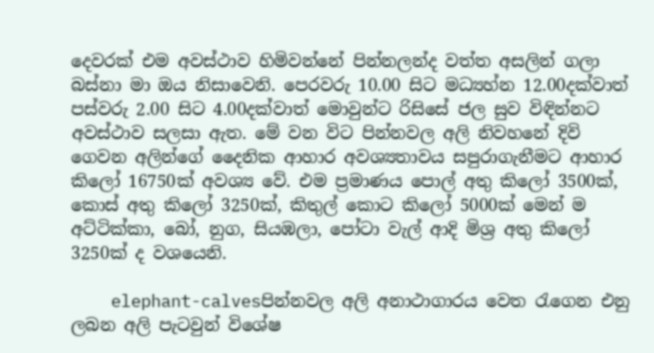දෙවරක් එම අවස්ථාව හිමිවන්නේ පින්නලන්ද වත්ත අසලින් ගලා බස්නා මා ඔය නිසාවෙනි. පෙරවරු 10.00 සිට මධ්‍යහ්න 12.00දක්වාත් පස්වරු 2.00 සිට 4.00දක්වාත් මොවුන්ට රිසිසේ ජල සුව විඳින්නට අවස්ථාව සලසා ඇත. මේ වන විට පින්නවල අලි නිවහනේ දිවි ගෙවන අලින්ගේ දෛනික ආහාර අවශ්‍යතාවය සපුරාගැනීමට ආහාර කිලෝ 16750ක් අවශ්‍ය වේ. එම ප්‍රමාණය පොල් අතු කිලෝ 3500ක්, කොස් අතු කිලෝ 3250ක්, කිතුල් කොට කිලෝ 5000ක් මෙන් ම අට්ටික්කා, බෝ, නුග, සියඹලා, පෝටා වැල් ආදි මිශ්‍ර අතු කිලෝ 3250ක් ද වශයෙනි.

    elephant-calvesපින්නවල අලි අනාථාගාරය වෙත රැගෙන එනු ලබන අලි පැටවුන් විශේෂ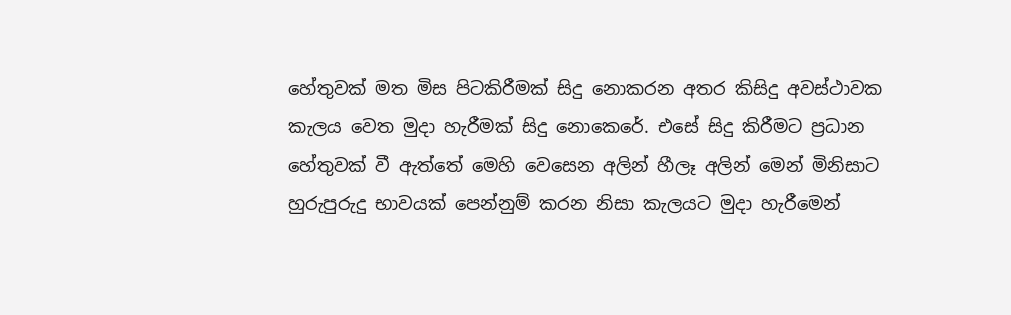හේතුවක් මත මිස පිටකිරීමක් සිදු නොකරන අතර කිසිදු අවස්ථාවක කැලය වෙත මුදා හැරීමක් සිදු නොකෙරේ. එසේ සිදු කිරීමට ප්‍රධාන හේතුවක් වී ඇත්තේ මෙහි වෙසෙන අලින් හීලෑ අලින් මෙන් මිනිසාට හුරුපුරුදු භාවයක් පෙන්නුම් කරන නිසා කැලයට මුදා හැරීමෙන්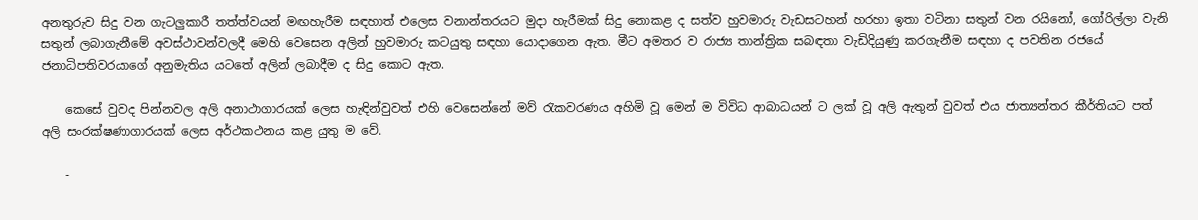අනතුරුව සිදු වන ගැටලුකාරී තත්ත්වයන් මඟහැරීම සඳහාත් එලෙස වනාන්තරයට මුදා හැරීමක් සිදු නොකළ ද සත්ව හුවමාරු වැඩසටහන් හරහා ඉතා වටිනා සතුන් වන රයිනෝ, ගෝරිල්ලා වැනි සතුන් ලබාගැනීමේ අවස්ථාවන්වලදී මෙහි වෙසෙන අලින් හුවමාරු කටයුතු සඳහා යොදාගෙන ඇත. මීට අමතර ව රාජ්‍ය තාන්ත්‍රික සබඳතා වැඩිදියුණු කරගැනීම සඳහා ද පවතින රජයේ ජනාධිපතිවරයාගේ අනුමැතිය යටතේ අලින් ලබාදීම ද සිදු කොට ඇත.

    කෙසේ වුවද පින්නවල අලි අනාථාගාරයක්‌ ලෙස හැඳින්වුවත් එහි වෙසෙන්නේ මව් රැකවරණය අහිමි වූ මෙන් ම විවිධ ආබාධයන් ට ලක් වූ අලි ඇතුන් වුවත් එය ජාත්‍යන්තර කීර්තියට පත් අලි සංරක්‌ෂණාගාරයක්‌ ලෙස අර්ථකථනය කළ යුතු ම වේ.

    -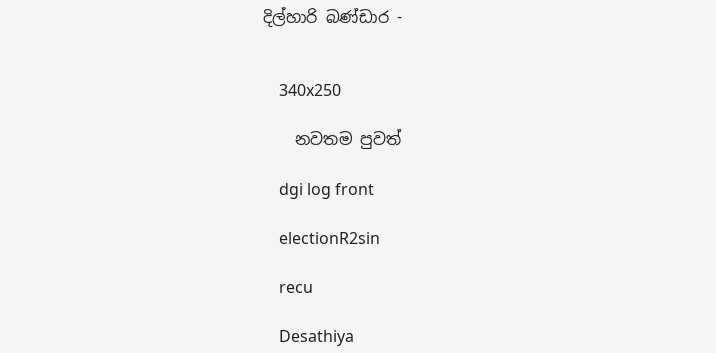දිල්හාරි බණ්ඩාර -


    340x250

    නවතම පුවත්

    dgi log front

    electionR2sin

    recu

    Desathiya